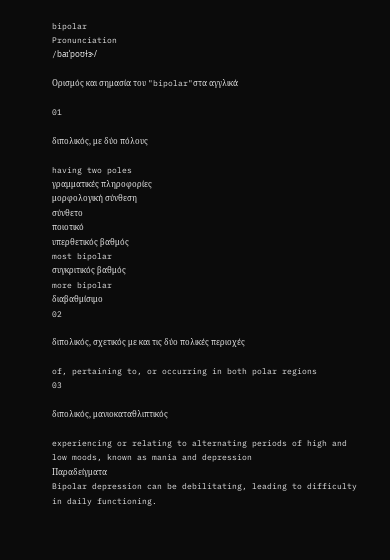bipolar
Pronunciation
/baɪˈpoʊɫɝ/

Ορισμός και σημασία του "bipolar"στα αγγλικά

01

διπολικός, με δύο πόλους

having two poles
γραμματικές πληροφορίες
μορφολογική σύνθεση
σύνθετο
ποιοτικό
υπερθετικός βαθμός
most bipolar
συγκριτικός βαθμός
more bipolar
διαβαθμίσιμο
02

διπολικός, σχετικός με και τις δύο πολικές περιοχές

of, pertaining to, or occurring in both polar regions
03

διπολικός, μανιοκαταθλιπτικός

experiencing or relating to alternating periods of high and low moods, known as mania and depression
Παραδείγματα
Bipolar depression can be debilitating, leading to difficulty in daily functioning.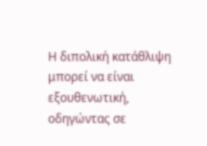Η διπολική κατάθλιψη μπορεί να είναι εξουθενωτική, οδηγώντας σε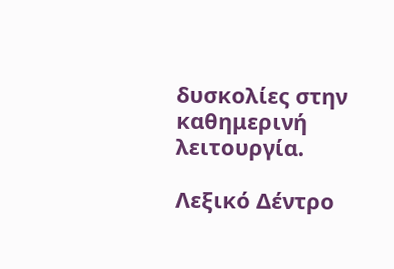δυσκολίες στην καθημερινή λειτουργία.

Λεξικό Δέντρο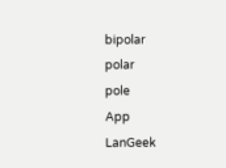bipolar
polar
pole
App
LanGeek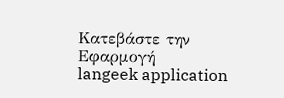Κατεβάστε την Εφαρμογή
langeek application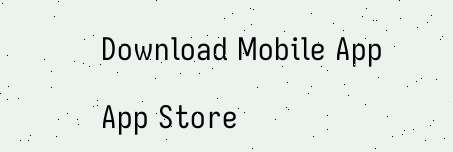Download Mobile App

App Store